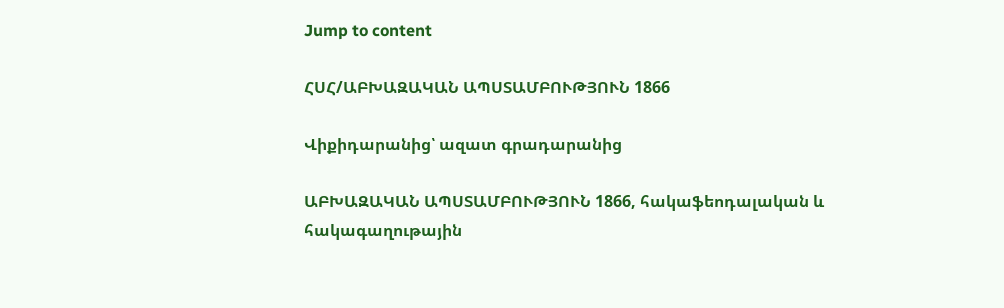Jump to content

ՀՍՀ/ԱԲԽԱԶԱԿԱՆ ԱՊՍՏԱՄԲՈՒԹՅՈՒՆ 1866

Վիքիդարանից՝ ազատ գրադարանից

ԱԲԽԱԶԱԿԱՆ ԱՊՍՏԱՄԲՈՒԹՅՈՒՆ 1866, հակաֆեոդալական և հակագաղութային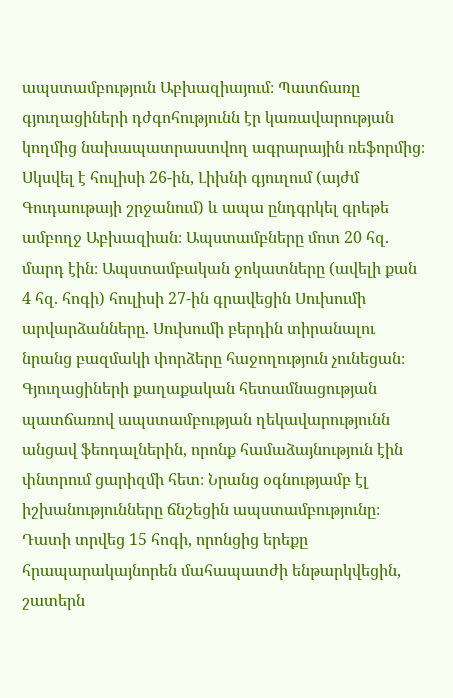ապստամբություն Աբխազիայում։ Պատճառը գյուղացիների դժգոհությունն էր կառավարության կողմից նախապատրաստվող ագրարային ռեֆորմից։ Սկսվել է հուլիսի 26-ին, Լիխնի գյուղում (այժմ Գուդաութայի շրջանում) և ապա ընդգրկել գրեթե ամբողջ Աբխազիան։ Ապստամբները մոտ 20 հզ. մարդ էին։ Ապստամբական ջոկատները (ավելի քան 4 հզ. հոգի) հուլիսի 27-ին գրավեցին Սուխումի արվարձանները. Սուխումի բերդին տիրանալու նրանց բազմակի փորձերը հաջողություն չունեցան։ Գյուղացիների քաղաքական հետամնացության պատճառով ապստամբության ղեկավարությունն անցավ ֆեոդալներին, որոնք համաձայնություն էին փնտրում ցարիզմի հետ։ Նրանց օգնությամբ էլ իշխանությունները ճնշեցին ապստամբությունը։ Դատի տրվեց 15 հոգի, որոնցից երեքը հրապարակայնորեն մահապատժի ենթարկվեցին, շատերն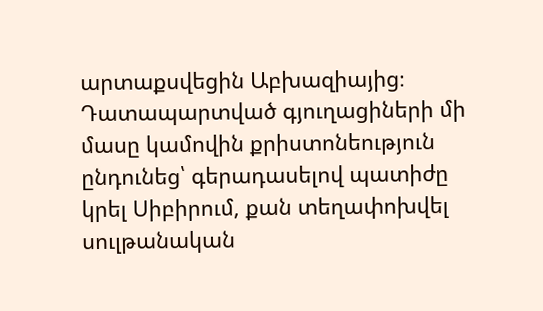արտաքսվեցին Աբխազիայից։ Դատապարտված գյուղացիների մի մասը կամովին քրիստոնեություն ընդունեց՝ գերադասելով պատիժը կրել Սիբիրում, քան տեղափոխվել սուլթանական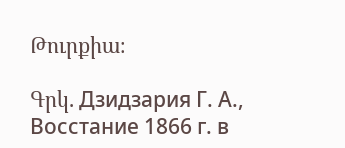Թուրքիա։

Գրկ. Дзидзария Г. А., Восстание 1866 г. в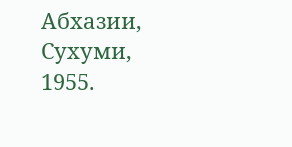Абхазии, Сухуми, 1955.